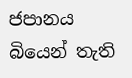ජපානය බියෙන් තැති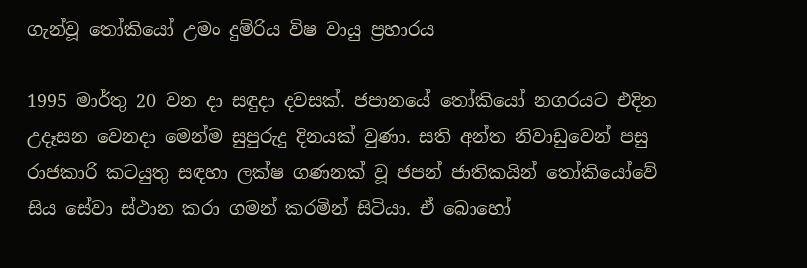ගැන්වූ තෝකියෝ උමං දුම්රිය විෂ වායු ප්‍රහාරය

1995 මාර්තු 20 වන දා සඳුදා දවසක්. ජපානයේ තෝකියෝ නගරයට එදින උදෑසන වෙනදා මෙන්ම සුපුරුදු දිනයක් වුණා. සති අන්ත නිවාඩුවෙන් පසු රාජකාරි කටයුතු සඳහා ලක්ෂ ගණනක් වූ ජපන් ජාතිකයින් තෝකියෝවේ සිය සේවා ස්ථාන කරා ගමන් කරමින් සිටියා. ඒ බොහෝ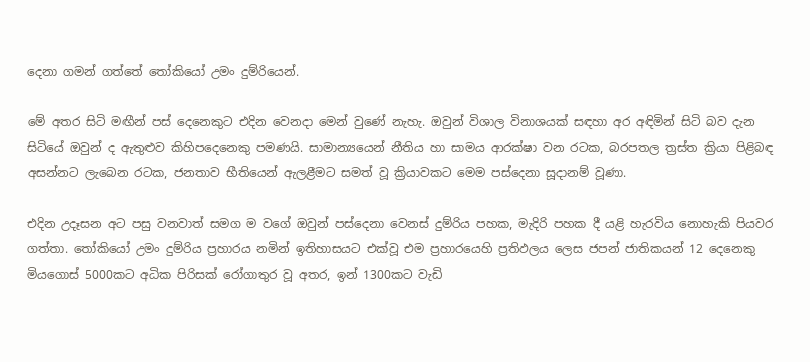දෙනා ගමන් ගත්තේ තෝකියෝ උමං දුම්රියෙන්.

මේ අතර සිටි මඟීන් පස් දෙනෙකුට එදින වෙනදා මෙන් වුණේ නැහැ. ඔවුන් විශාල විනාශයක් සඳහා අර අඳිමින් සිටි බව දැන සිටියේ ඔවුන් ද ඇතුළුව කිහිපදෙනෙකු පමණයි. සාමාන්‍යයෙන් නීතිය හා සාමය ආරක්ෂා වන රටක, බරපතල ත්‍රස්ත ක්‍රියා පිළිබඳ අසන්නට ලැබෙන රටක, ජනතාව භීතියෙන් ඇලළීමට සමත් වූ ක්‍රියාවකට මෙම පස්දෙනා සූදානම් වූණා.

එදින උදෑසන අට පසු වනවාත් සමග ම වගේ ඔවුන් පස්දෙනා වෙනස් දුම්රිය පහක, මැදිරි පහක දී යළි හැරවිය නොහැකි පියවර ගත්තා. තෝකියෝ උමං දුම්රිය ප්‍රහාරය නමින් ඉතිහාසයට එක්වූ එම ප්‍රහාරයෙහි ප්‍රතිඵලය ලෙස ජපන් ජාතිකයන් 12 දෙනෙකු මියගොස් 5000කට අධික පිරිසක් රෝගාතුර වූ අතර, ඉන් 1300කට වැඩි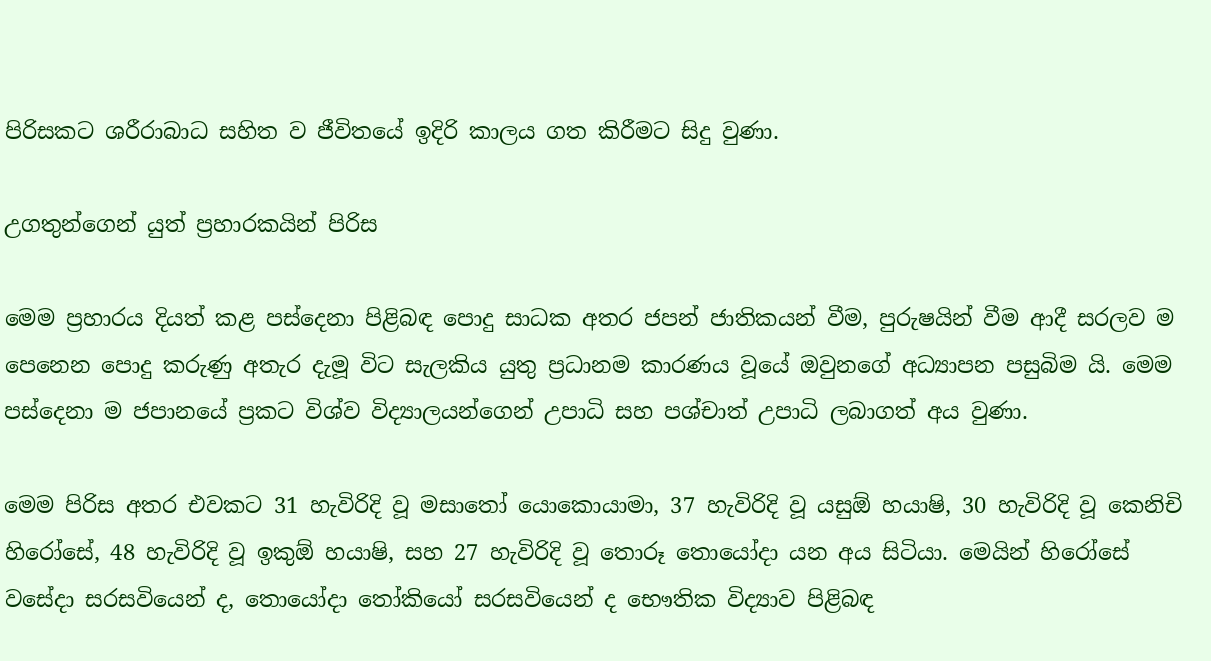පිරිසකට ශරීරාබාධ සහිත ව ජීවිතයේ ඉදිරි කාලය ගත කිරීමට සිදු වුණා.

උගතුන්ගෙන් යුත් ප්‍රහාරකයින් පිරිස

මෙම ප්‍රහාරය දියත් කළ පස්දෙනා පිළිබඳ පොදු සාධක අතර ජපන් ජාතිකයන් වීම, පුරුෂයින් වීම ආදී සරලව ම පෙනෙන පොදු කරුණු අතැර දැමූ විට සැලකිය යුතු ප්‍රධානම කාරණය වූයේ ඔවුනගේ අධ්‍යාපන පසුබිම යි. මෙම පස්දෙනා ම ජපානයේ ප්‍රකට විශ්ව විද්‍යාලයන්ගෙන් උපාධි සහ පශ්චාත් උපාධි ලබාගත් අය වුණා.

මෙම පිරිස අතර එවකට 31 හැවිරිදි වූ මසාතෝ යොකොයාමා, 37 හැවිරිදි වූ යසුඕ හයාෂි, 30 හැවිරිදි වූ කෙනිචි හිරෝසේ, 48 හැවිරිදි වූ ඉකුඕ හයාෂි, සහ 27 හැවිරිදි වූ තොරූ තොයෝදා යන අය සිටියා. මෙයින් හිරෝසේ වසේදා සරසවියෙන් ද, තොයෝදා තෝකියෝ සරසවියෙන් ද භෞතික විද්‍යාව පිළිබඳ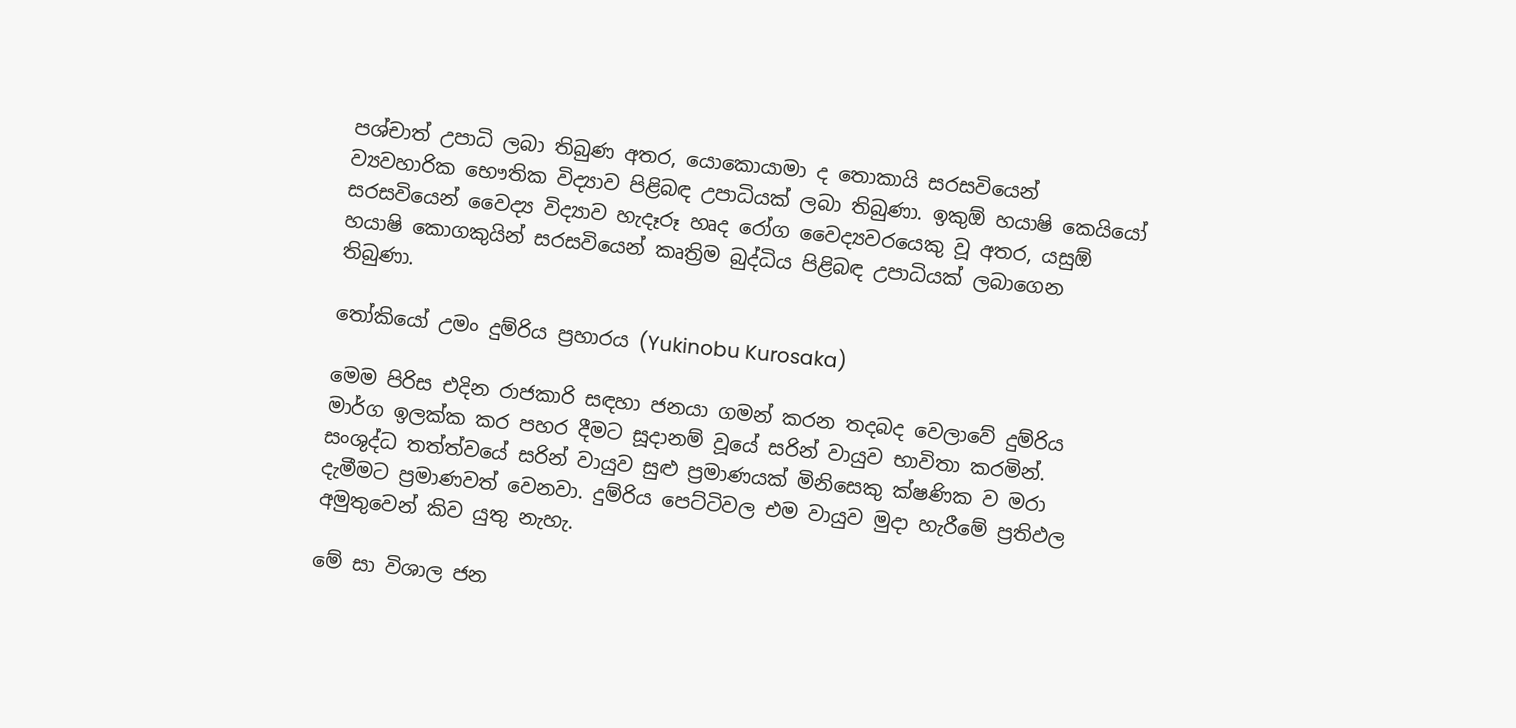පශ්චාත් උපාධි ලබා තිබුණ අතර, යොකොයාමා ද තොකායි සරසවියෙන් ව්‍යවහාරික භෞතික විද්‍යාව පිළිබඳ උපාධියක් ලබා තිබුණා. ඉකුඕ හයාෂි කෙයියෝ සරසවියෙන් වෛද්‍ය විද්‍යාව හැදෑරූ හෘද රෝග වෛද්‍යවරයෙකු වූ අතර, යසුඕ හයාෂි කොගකුයින් සරසවියෙන් කෘත්‍රිම බුද්ධිය පිළිබඳ උපාධියක් ලබාගෙන තිබුණා.

තෝකියෝ උමං දුම්රිය ප්‍රහාරය (Yukinobu Kurosaka)

මෙම පිරිස එදින රාජකාරි සඳහා ජනයා ගමන් කරන තදබද වෙලාවේ දුම්රිය මාර්ග ඉලක්ක කර පහර දීමට සූදානම් වූයේ සරින් වායුව භාවිතා කරමින්. සංශුද්ධ තත්ත්වයේ සරින් වායුව සුළු ප්‍රමාණයක් මිනිසෙකු ක්ෂණික ව මරා දැමීමට ප්‍රමාණවත් වෙනවා. දුම්රිය පෙට්ටිවල එම වායුව මුදා හැරීමේ ප්‍රතිඵල අමුතුවෙන් කිව යුතු නැහැ.

මේ සා විශාල ජන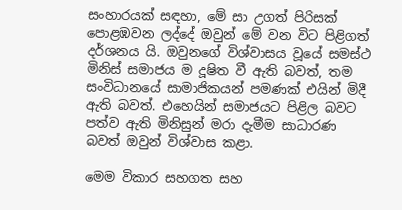සංහාරයක් සඳහා, මේ සා උගත් පිරිසක් පොළඹවන ලද්දේ ඔවුන් මේ වන විට පිළිගත් දර්ශනය යි. ඔවුනගේ විශ්වාසය වූයේ සමස්ථ මිනිස් සමාජය ම දූෂිත වී ඇති බවත්, තම සංවිධානයේ සාමාජිකයන් පමණක් එයින් මිදී ඇති බවත්. එහෙයින් සමාජයට පිළිල බවට පත්ව ඇති මිනිසුන් මරා දැමීම සාධාරණ බවත් ඔවුන් විශ්වාස කළා.

මෙම විකාර සහගත සහ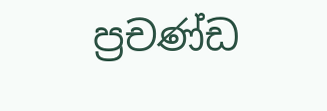ප්‍රචණ්ඩ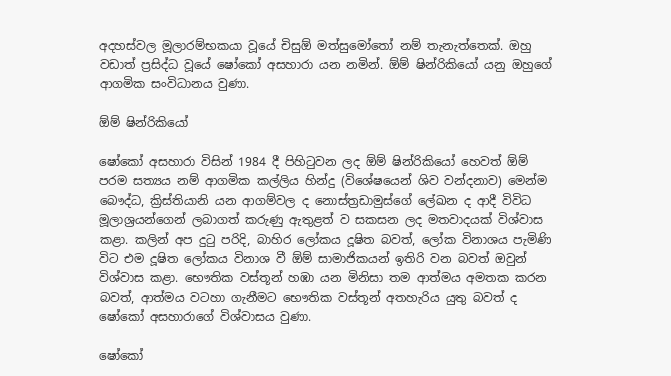අදහස්වල මූලාරම්භකයා වූයේ චිසුඕ මත්සුමෝතෝ නම් තැනැත්තෙක්. ඔහු වඩාත් ප්‍රසිද්ධ වූයේ ෂෝකෝ අසහාරා යන නමින්. ඕම් ෂින්රිකියෝ යනු ඔහුගේ ආගමික සංවිධානය වුණා.

ඕම් ෂින්රිකියෝ

ෂෝකෝ අසහාරා විසින් 1984 දී පිහිටුවන ලද ඕම් ෂින්රිකියෝ හෙවත් ඕම් පරම සත්‍යය නම් ආගමික කල්ලිය හින්දු (විශේෂයෙන් ශිව වන්දනාව) මෙන්ම බෞද්ධ, ක්‍රිස්තියානි යන ආගම්වල ද නොස්ත්‍රඩාමුස්ගේ ලේඛන ද ආදී විවිධ මූලාශ්‍රයන්ගෙන් ලබාගත් කරුණු ඇතුළත් ව සකසන ලද මතවාදයක් විශ්වාස කළා. කලින් අප දුටු පරිදි, බාහිර ලෝකය දූෂිත බවත්, ලෝක විනාශය පැමිණි විට එම දූෂිත ලෝකය විනාශ වී ඕම් සාමාජිකයන් ඉතිරි වන බවත් ඔවුන් විශ්වාස කළා. භෞතික වස්තූන් හඹා යන මිනිසා තම ආත්මය අමතක කරන බවත්, ආත්මය වටහා ගැනීමට භෞතික වස්තූන් අතහැරිය යුතු බවත් ද ෂෝකෝ අසහාරාගේ විශ්වාසය වුණා.

ෂෝකෝ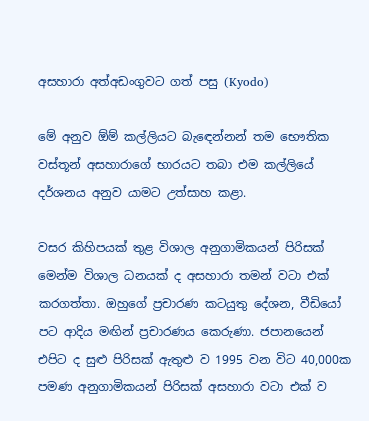අසහාරා අත්අඩංගුවට ගත් පසු (Kyodo)

මේ අනුව ඕම් කල්ලියට බැඳෙන්නන් තම භෞතික වස්තූන් අසහාරාගේ භාරයට තබා එම කල්ලියේ දර්ශනය අනුව යාමට උත්සාහ කළා.

වසර කිහිපයක් තුළ විශාල අනුගාමිකයන් පිරිසක් මෙන්ම විශාල ධනයක් ද අසහාරා තමන් වටා එක් කරගත්තා. ඔහුගේ ප්‍රචාරණ කටයුතු දේශන, වීඩියෝ පට ආදිය මඟින් ප්‍රචාරණය කෙරුණා. ජපානයෙන් එපිට ද සුළු පිරිසක් ඇතුළු ව 1995 වන විට 40,000ක පමණ අනුගාමිකයන් පිරිසක් අසහාරා වටා එක් ව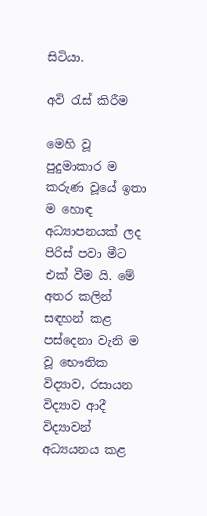සිටියා.

අවි රැස් කිරීම

මෙහි වූ පුදුමාකාර ම කරුණ වූයේ ඉතා ම හොඳ අධ්‍යාපනයක් ලද පිරිස් පවා මීට එක් වීම යි. මේ අතර කලින් සඳහන් කළ පස්දෙනා වැනි ම වූ භෞතික විද්‍යාව, රසායන විද්‍යාව ආදී විද්‍යාවන් අධ්‍යයනය කළ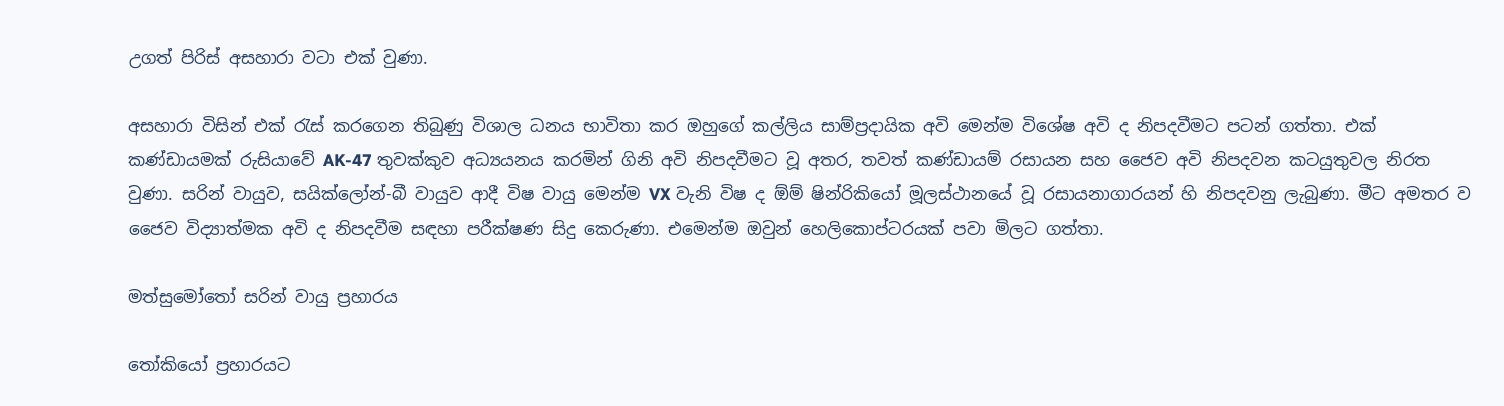උගත් පිරිස් අසහාරා වටා එක් වුණා.

අසහාරා විසින් එක් රැස් කරගෙන තිබුණු විශාල ධනය භාවිතා කර ඔහුගේ කල්ලිය සාම්ප්‍රදායික අවි මෙන්ම විශේෂ අවි ද නිපදවීමට පටන් ගත්තා. එක් කණ්ඩායමක් රුසියාවේ AK-47 තුවක්කුව අධ්‍යයනය කරමින් ගිනි අවි නිපදවීමට වූ අතර, තවත් කණ්ඩායම් රසායන සහ ජෛව අවි නිපදවන කටයුතුවල නිරත වුණා. සරින් වායුව, සයික්ලෝන්-බී වායුව ආදී විෂ වායු මෙන්ම VX වැනි විෂ ද ඕම් ෂින්රිකියෝ මූලස්ථානයේ වූ රසායනාගාරයන් හි නිපදවනු ලැබුණා. මීට අමතර ව ජෛව විද්‍යාත්මක අවි ද නිපදවීම සඳහා පරීක්ෂණ සිදු කෙරුණා. එමෙන්ම ඔවුන් හෙලිකොප්ටරයක් පවා මිලට ගත්තා.

මත්සුමෝතෝ සරින් වායු ප්‍රහාරය

තෝකියෝ ප්‍රහාරයට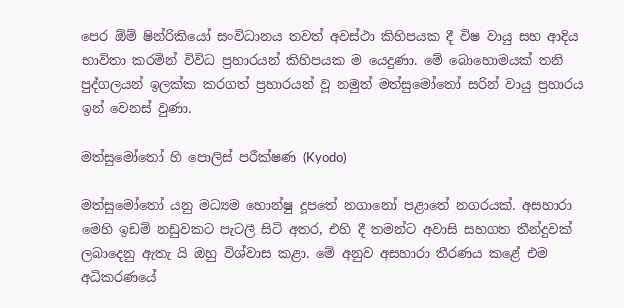පෙර ඕම් ෂින්රිකියෝ සංවිධානය තවත් අවස්ථා කිහිපයක දී විෂ වායු සහ ආදිය භාවිතා කරමින් විවිධ ප්‍රහාරයන් කිහිපයක ම යෙදුණා. මේ බොහොමයක් තනි පුද්ගලයන් ඉලක්ක කරගත් ප්‍රහාරයන් වූ නමුත් මත්සුමෝතෝ සරින් වායු ප්‍රහාරය ඉන් වෙනස් වුණා.

මත්සුමෝතෝ හි පොලිස් පරීක්ෂණ (Kyodo)

මත්සුමෝතෝ යනු මධ්‍යම හොන්‍ෂු දූපතේ නගානෝ පළාතේ නගරයක්. අසහාරා මෙහි ඉඩම් නඩුවකට පැටලී සිටි අතර, එහි දී තමන්ට අවාසි සහගත තීන්දුවක් ලබාදෙනු ඇතැ යි ඔහු විශ්වාස කළා. මේ අනුව අසහාරා තීරණය කළේ එම අධිකරණයේ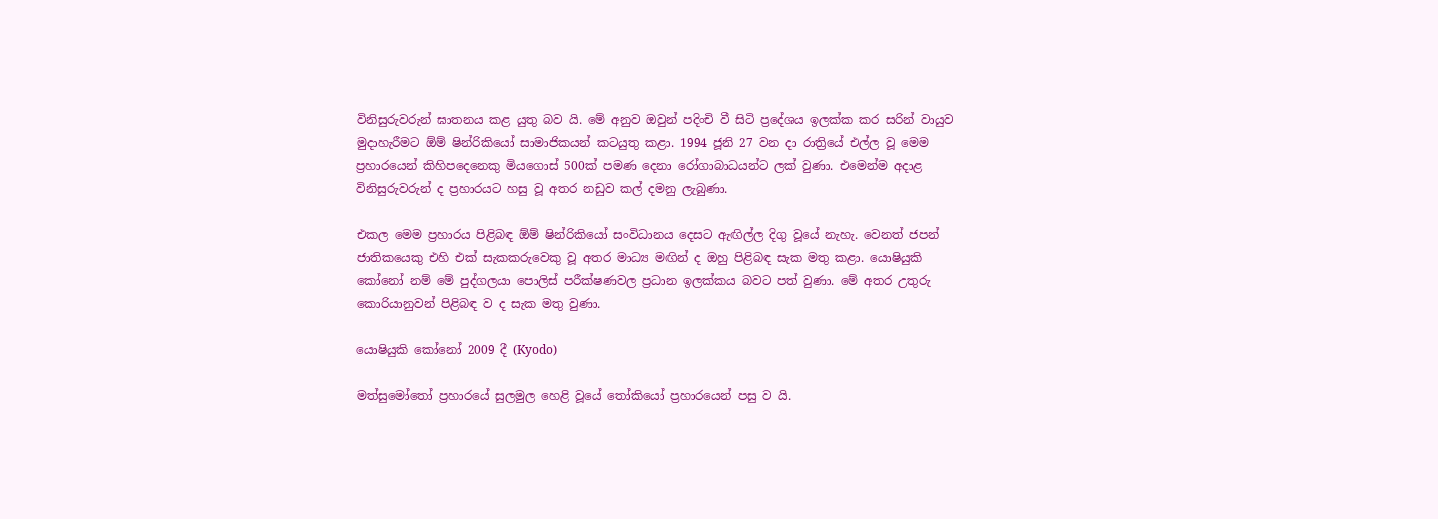විනිසුරුවරුන් ඝාතනය කළ යුතු බව යි. මේ අනුව ඔවුන් පදිංචි වී සිටි ප්‍රදේශය ඉලක්ක කර සරින් වායුව මුදාහැරීමට ඕම් ෂින්රිකියෝ සාමාජිකයන් කටයුතු කළා. 1994 ජූනි 27 වන දා රාත්‍රියේ එල්ල වූ මෙම ප්‍රහාරයෙන් කිහිපදෙනෙකු මියගොස් 500ක් පමණ දෙනා රෝගාබාධයන්ට ලක් වුණා. එමෙන්ම අදාළ විනිසුරුවරුන් ද ප්‍රහාරයට හසු වූ අතර නඩුව කල් දමනු ලැබුණා.

එකල මෙම ප්‍රහාරය පිළිබඳ ඕම් ෂින්රිකියෝ සංවිධානය දෙසට ඇඟිල්ල දිගු වූයේ නැහැ. වෙනත් ජපන් ජාතිකයෙකු එහි එක් සැකකරුවෙකු වූ අතර මාධ්‍ය මඟින් ද ඔහු පිළිබඳ සැක මතු කළා. යොෂියුකි කෝනෝ නම් මේ පුද්ගලයා පොලිස් පරීක්ෂණවල ප්‍රධාන ඉලක්කය බවට පත් වුණා. මේ අතර උතුරු කොරියානුවන් පිළිබඳ ව ද සැක මතු වුණා.

යොෂියුකි කෝනෝ 2009 දී (Kyodo)

මත්සුමෝතෝ ප්‍රහාරයේ සුලමුල හෙළි වූයේ තෝකියෝ ප්‍රහාරයෙන් පසු ව යි.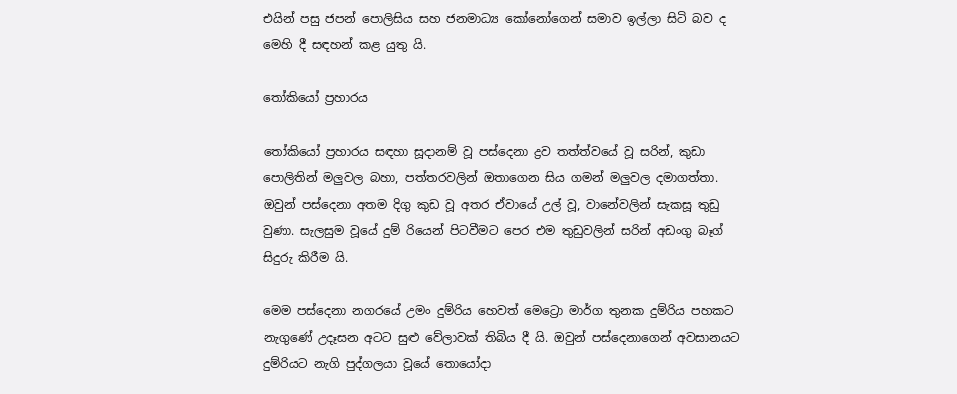එයින් පසු ජපන් පොලිසිය සහ ජනමාධ්‍ය කෝනෝගෙන් සමාව ඉල්ලා සිටි බව ද මෙහි දී සඳහන් කළ යුතු යි.

තෝකියෝ ප්‍රහාරය

තෝකියෝ ප්‍රහාරය සඳහා සූදානම් වූ පස්දෙනා ද්‍රව තත්ත්වයේ වූ සරින්, කුඩා පොලිතින් මලුවල බහා, පත්තරවලින් ඔතාගෙන සිය ගමන් මලුවල දමාගත්තා. ඔවුන් පස්දෙනා අතම දිගු කුඩ වූ අතර ඒවායේ උල් වූ, වානේවලින් සැකසූ තුඩු වුණා. සැලසුම වූයේ දුම් රියෙන් පිටවීමට පෙර එම තුඩුවලින් සරින් අඩංගු බෑග් සිදුරු කිරීම යි.

මෙම පස්දෙනා නගරයේ උමං දුම්රිය හෙවත් මෙට්‍රො මාර්ග තුනක දුම්රිය පහකට නැගුණේ උදෑසන අටට සුළු වේලාවක් තිබිය දී යි. ඔවුන් පස්දෙනාගෙන් අවසානයට දුම්රියට නැගි පුද්ගලයා වූයේ තොයෝදා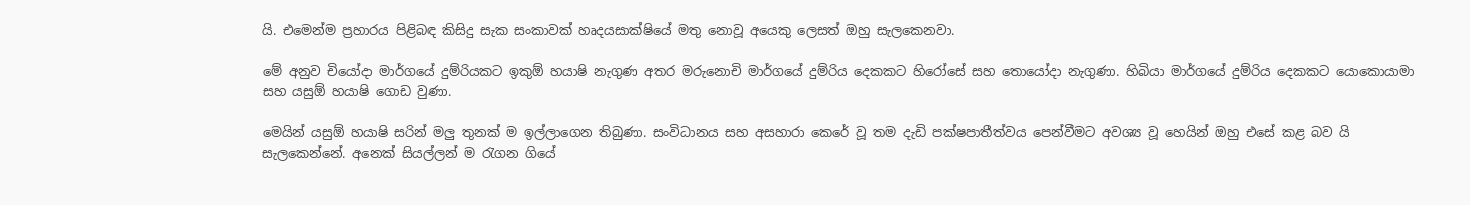යි. එමෙන්ම ප්‍රහාරය පිළිබඳ කිසිදු සැක සංකාවක් හෘදයසාක්ෂියේ මතු නොවූ අයෙකු ලෙසත් ඔහු සැලකෙනවා.

මේ අනුව චියෝදා මාර්ගයේ දුම්රියකට ඉකුඕ හයාෂි නැගුණ අතර මරුනොචි මාර්ගයේ දුම්රිය දෙකකට හිරෝසේ සහ තොයෝදා නැගුණා. හිබියා මාර්ගයේ දුම්රිය දෙකකට යොකොයාමා සහ යසුඕ හයාෂි ගොඩ වුණා.

මෙයින් යසුඕ හයාෂි සරින් මලු තුනක් ම ඉල්ලාගෙන තිබුණා. සංවිධානය සහ අසහාරා කෙරේ වූ තම දැඩි පක්ෂපාතීත්වය පෙන්වීමට අවශ්‍ය වූ හෙයින් ඔහු එසේ කළ බව යි සැලකෙන්නේ. අනෙක් සියල්ලන් ම රැගන ගියේ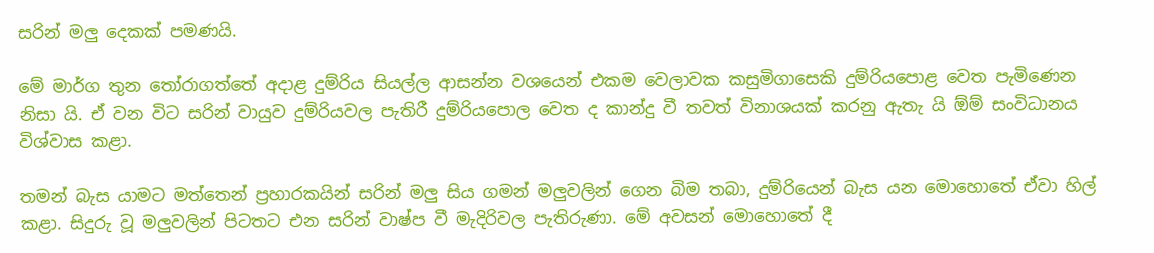සරින් මලු දෙකක් පමණයි.

මේ මාර්ග තුන තෝරාගත්තේ අදාළ දුම්රිය සියල්ල ආසන්න වශයෙන් එකම වෙලාවක කසුමිගාසෙකි දුම්රියපොළ වෙත පැමිණෙන නිසා යි. ඒ වන විට සරින් වායුව දුම්රියවල පැතිරී දුම්රියපොල වෙත ද කාන්දු වී තවත් විනාශයක් කරනු ඇතැ යි ඕම් සංවිධානය විශ්වාස කළා.

තමන් බැස යාමට මත්තෙන් ප්‍රහාරකයින් සරින් මලු සිය ගමන් මලුවලින් ගෙන බිම තබා, දුම්රියෙන් බැස යන මොහොතේ ඒවා හිල් කළා. සිදුරු වූ මලුවලින් පිටතට එන සරින් වාෂ්ප වී මැදිරිවල පැතිරුණා. මේ අවසන් මොහොතේ දී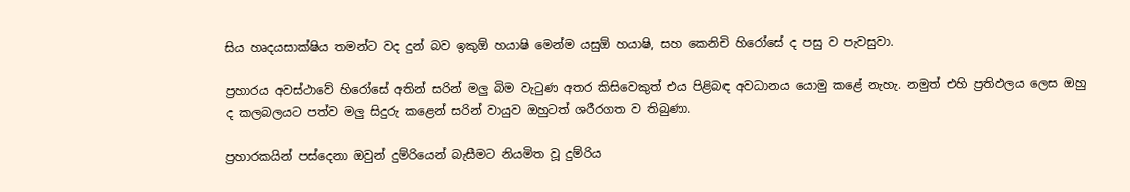සිය හෘදයසාක්ෂිය තමන්ට වද දුන් බව ඉකුඕ හයාෂි මෙන්ම යසුඕ හයාෂි, සහ කෙනිචි හිරෝසේ ද පසු ව පැවසුවා.

ප්‍රහාරය අවස්ථාවේ හිරෝසේ අතින් සරින් මලු බිම වැටුණ අතර කිසිවෙකුත් එය පිළිබඳ අවධානය යොමු කළේ නැහැ. නමුත් එහි ප්‍රතිඵලය ලෙස ඔහු ද කලබලයට පත්ව මලු සිදුරු කළෙන් සරින් වායුව ඔහුටත් ශරීරගත ව තිබුණා.

ප්‍රහාරකයින් පස්දෙනා ඔවුන් දුම්රියෙන් බැසීමට නියමිත වූ දුම්රිය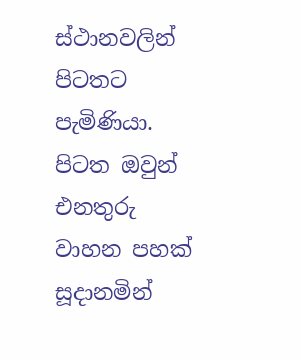ස්ථානවලින් පිටතට පැමිණියා. පිටත ඔවුන් එනතුරු වාහන පහක් සූදානමින්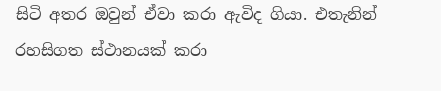සිටි අතර ඔවුන් ඒවා කරා ඇවිද ගියා. එතැනින් රහසිගත ස්ථානයක් කරා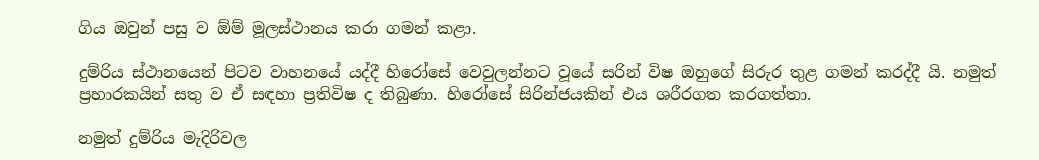ගිය ඔවුන් පසු ව ඕම් මූලස්ථානය කරා ගමන් කළා.

දුම්රිය ස්ථානයෙන් පිටව වාහනයේ යද්දී හිරෝසේ වෙවුලන්නට වූයේ සරින් විෂ ඔහුගේ සිරුර තුළ ගමන් කරද්දී යි. නමුත් ප්‍රහාරකයින් සතු ව ඒ සඳහා ප්‍රතිවිෂ ද තිබුණා. හිරෝසේ සිරින්ජයකින් එය ශරීරගත කරගත්තා.

නමුත් දුම්රිය මැදිරිවල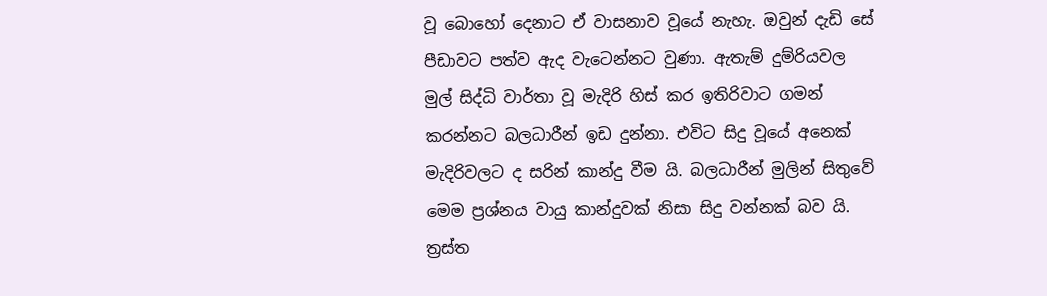වූ බොහෝ දෙනාට ඒ වාසනාව වූයේ නැහැ. ඔවුන් දැඩි සේ පීඩාවට පත්ව ඇද වැටෙන්නට වුණා. ඇතැම් දුම්රියවල මුල් සිද්ධි වාර්තා වූ මැදිරි හිස් කර ඉතිරිවාට ගමන් කරන්නට බලධාරීන් ඉඩ දුන්නා. එවිට සිදු වූයේ අනෙක් මැදිරිවලට ද සරින් කාන්දු වීම යි. බලධාරීන් මුලින් සිතුවේ මෙම ප්‍රශ්නය වායු කාන්දුවක් නිසා සිදු වන්නක් බව යි. ත්‍රස්ත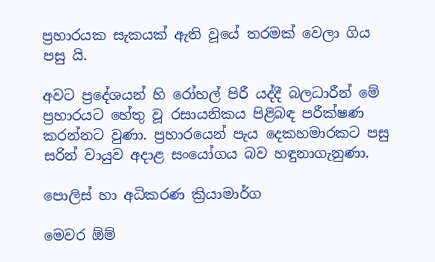ප්‍රහාරයක සැකයක් ඇති වූයේ තරමක් වෙලා ගිය පසු යි.

අවට ප්‍රදේශයන් හි රෝහල් පිරී යද්දී බලධාරීන් මේ ප්‍රහාරයට හේතු වූ රසායනිකය පිළිබඳ පරීක්ෂණ කරන්නට වුණා. ප්‍රහාරයෙන් පැය දෙකහමාරකට පසු සරින් වායුව අදාළ සංයෝගය බව හඳුනාගැනුණා.

පොලිස් හා අධිකරණ ක්‍රියාමාර්ග

මෙවර ඕම්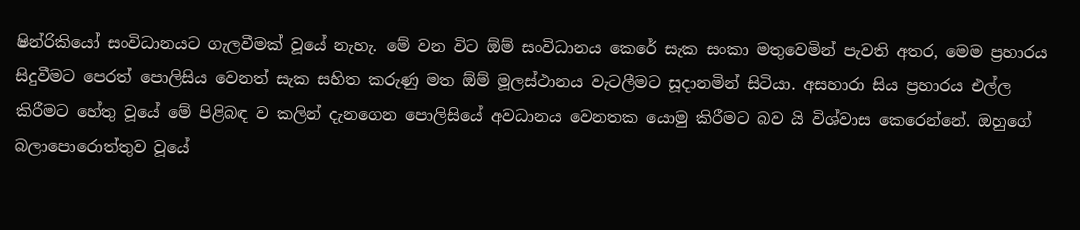ෂින්රිකියෝ සංවිධානයට ගැලවීමක් වූයේ නැහැ. මේ වන විට ඕම් සංවිධානය කෙරේ සැක සංකා මතුවෙමින් පැවති අතර, මෙම ප්‍රහාරය සිදුවීමට පෙරත් පොලිසිය වෙනත් සැක සහිත කරුණු මත ඕම් මූලස්ථානය වැටලීමට සූදානමින් සිටියා. අසහාරා සිය ප්‍රහාරය එල්ල කිරීමට හේතු වූයේ මේ පිළිබඳ ව කලින් දැනගෙන පොලිසියේ අවධානය වෙනතක යොමු කිරීමට බව යි විශ්වාස කෙරෙන්නේ. ඔහුගේ බලාපොරොත්තුව වූයේ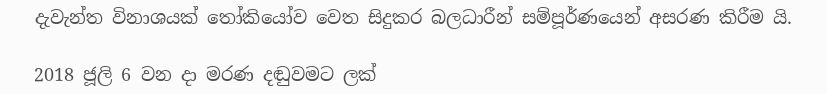දැවැන්ත විනාශයක් තෝකියෝව වෙත සිදුකර බලධාරීන් සම්පූර්ණයෙන් අසරණ කිරීම යි.

2018 ජූලි 6 වන දා මරණ දඬුවමට ලක්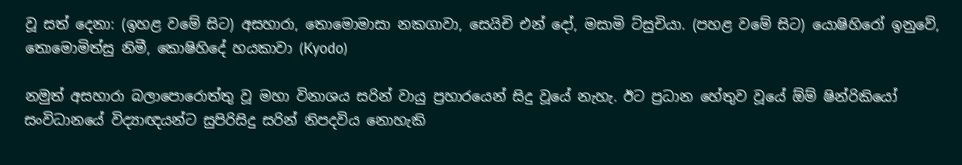වූ සත් දෙනා: (ඉහළ වමේ සිට) අසහාරා, තොමොමාසා නකගාවා, සෙයිචි එන් දෝ, මසාමි ට්සුචියා. (පහළ වමේ සිට) යොෂිහිරෝ ඉනුවේ, තොමොමිත්සු නිමී, කොෂිහිදේ හයකාවා (Kyodo)

නමුත් අසහාරා බලාපොරොත්තු වූ මහා විනාශය සරින් වායු ප්‍රහාරයෙන් සිදු වූයේ නැහැ. ඊට ප්‍රධාන හේතුව වූයේ ඕම් ෂින්රිකියෝ සංවිධානයේ විද්‍යාඥයන්ට සුපිරිසිදු සරින් නිපදවිය නොහැකි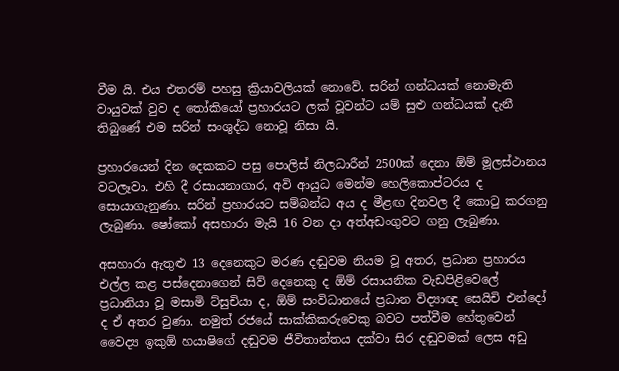වීම යි. එය එතරම් පහසු ක්‍රියාවලියක් නොවේ. සරින් ගන්ධයක් නොමැති වායුවක් වුව ද තෝකියෝ ප්‍රහාරයට ලක් වූවන්ට යම් සුළු ගන්ධයක් දැනී තිබුණේ එම සරින් සංශුද්ධ නොවූ නිසා යි.

ප්‍රහාරයෙන් දින දෙකකට පසු පොලිස් නිලධාරීන් 2500ක් දෙනා ඕම් මූලස්ථානය වටලෑවා. එහි දී රසායනාගාර, අවි ආයුධ මෙන්ම හෙලිකොප්ටරය ද සොයාගැනුණා. සරින් ප්‍රහාරයට සම්බන්ධ අය ද මීළඟ දිනවල දී කොටු කරගනු ලැබුණා. ෂෝකෝ අසහාරා මැයි 16 වන දා අත්අඩංගුවට ගනු ලැබුණා.

අසහාරා ඇතුළු 13 දෙනෙකුට මරණ දඬුවම නියම වූ අතර, ප්‍රධාන ප්‍රහාරය එල්ල කළ පස්දෙනාගෙන් සිව් දෙනෙකු ද ඕම් රසායනික වැඩපිළිවෙලේ ප්‍රධානියා වූ මසාමි ට්සුචියා ද, ඕම් සංවිධානයේ ප්‍රධාන විද්‍යාඥ සෙයිචි එන්දෝ ද ඒ අතර වුණා. නමුත් රජයේ සාක්කිකරුවෙකු බවට පත්වීම හේතුවෙන් වෛද්‍ය ඉකුඕ හයාෂිගේ දඬුවම ජීවිතාන්තය දක්වා සිර දඬුවමක් ලෙස අඩු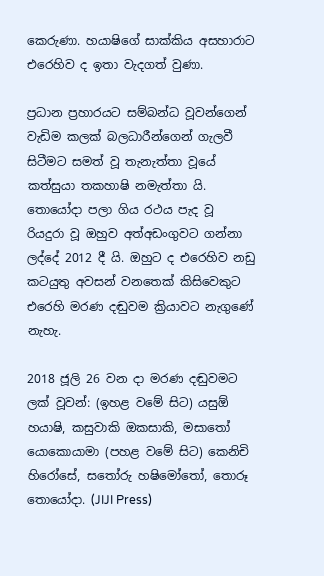කෙරුණා. හයාෂිගේ සාක්කිය අසහාරාට එරෙහිව ද ඉතා වැදගත් වුණා.

ප්‍රධාන ප්‍රහාරයට සම්බන්ධ වූවන්ගෙන් වැඩිම කලක් බලධාරීන්ගෙන් ගැලවී සිටීමට සමත් වූ තැනැත්තා වූයේ කත්සුයා තකහාෂි නමැත්තා යි. තොයෝදා පලා ගිය රථය පැද වූ රියදුරා වූ ඔහුව අත්අඩංගුවට ගන්නා ලද්දේ 2012 දී යි. ඔහුට ද එරෙහිව නඩු කටයුතු අවසන් වනතෙක් කිසිවෙකුට එරෙහි මරණ දඬුවම ක්‍රියාවට නැගුණේ නැහැ.

2018 ජූලි 26 වන දා මරණ දඬුවමට ලක් වූවන්: (ඉහළ වමේ සිට) යසුඕ හයාෂි, කසුවාකි ඔකසාකි, මසාතෝ යොකොයාමා (පහළ වමේ සිට) කෙනිචි හිරෝසේ, සතෝරු හෂිමෝතෝ, තොරූ තොයෝදා. (JIJI Press)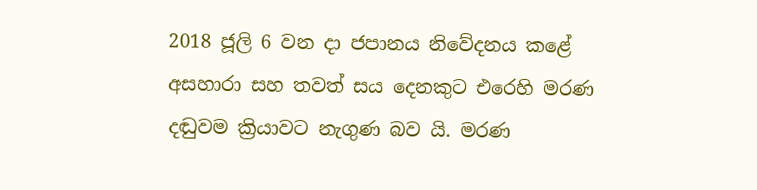2018 ජූලි 6 වන දා ජපානය නිවේදනය කළේ අසහාරා සහ තවත් සය දෙනකුට එරෙහි මරණ දඬුවම ක්‍රියාවට නැගුණ බව යි. මරණ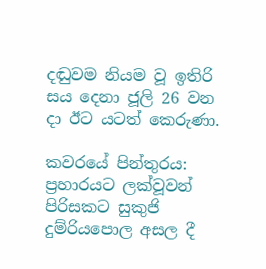දඬුවම නියම වූ ඉතිරි සය දෙනා ජූලි 26 වන දා ඊට යටත් කෙරුණා.

කවරයේ පින්තුරය: ප්‍රහාරයට ලක්වූවන් පිරිසකට සුකුජි දුම්රියපොල අසල දී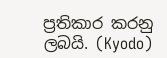ප්‍රතිකාර කරනු ලබයි. (Kyodo)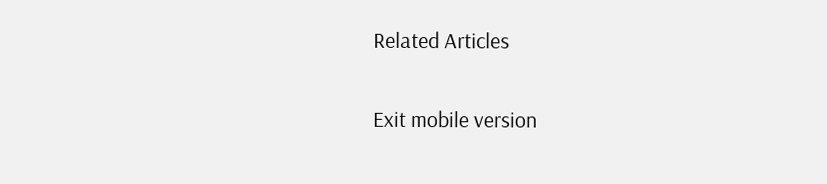Related Articles

Exit mobile version